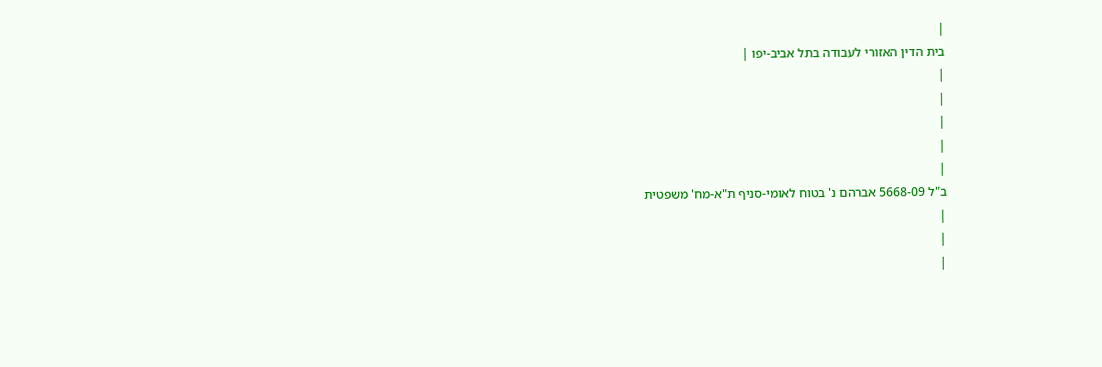|
בית הדין האזורי לעבודה בתל אביב-יפו |
|
|
|
|
|
ב"ל 5668-09 אברהם נ' בטוח לאומי-סניף ת"א-מח' משפטית
|
|
|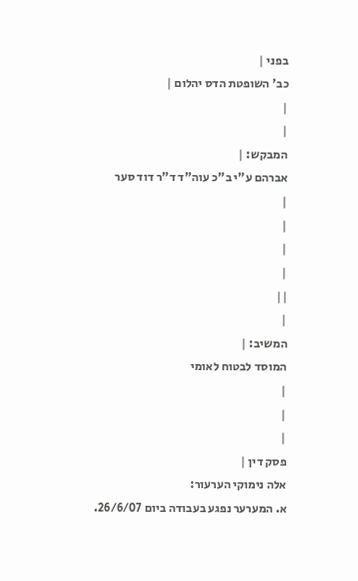בפני |
כב' השופטת הדס יהלום |
|
|
המבקש: |
אברהם ע"י ב"כ עוה"ד ד"ר דוד סער
|
|
|
|
||
|
המשיב: |
המוסד לבטוח לאומי
|
|
|
פסק דין |
אלה נימוקי הערעור:
א. המערער נפגע בעבודה ביום 26/6/07.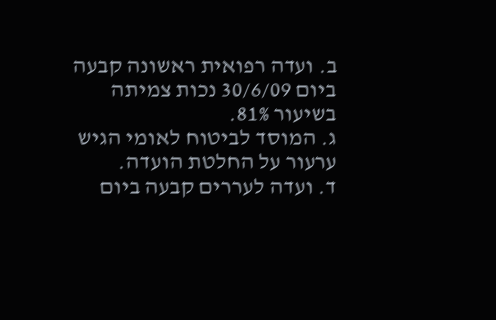ב. ועדה רפואית ראשונה קבעה ביום 30/6/09 נכות צמיתה בשיעור 81%.
ג. המוסד לביטוח לאומי הגיש ערעור על החלטת הועדה.
ד. ועדה לעררים קבעה ביום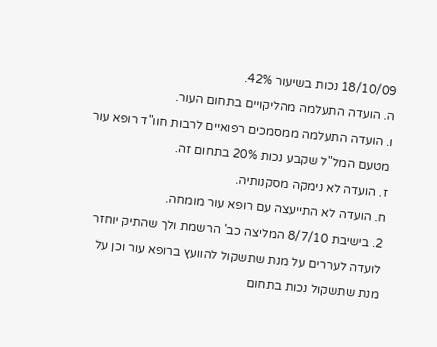18/10/09 נכות בשיעור 42%.
ה. הועדה התעלמה מהליקויים בתחום העור.
ו. הועדה התעלמה ממסמכים רפואיים לרבות חוו"ד רופא עור מטעם המל"ל שקבע נכות 20% בתחום זה.
ז. הועדה לא נימקה מסקנותיה.
ח. הועדה לא התייעצה עם רופא עור מומחה.
2. בישיבת 8/7/10 המליצה כב' הרשמת ולך שהתיק יוחזר לועדה לעררים על מנת שתשקול להוועץ ברופא עור וכן על מנת שתשקול נכות בתחום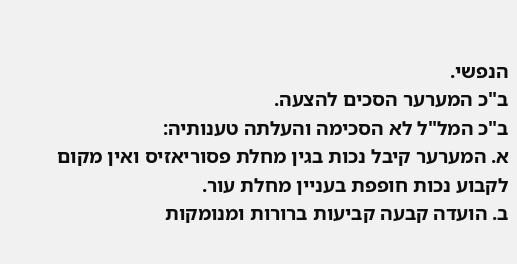הנפשי.
ב"כ המערער הסכים להצעה.
ב"כ המל"ל לא הסכימה והעלתה טענותיה:
א. המערער קיבל נכות בגין מחלת פסוריאזיס ואין מקום לקבוע נכות חופפת בעניין מחלת עור.
ב. הועדה קבעה קביעות ברורות ומנומקות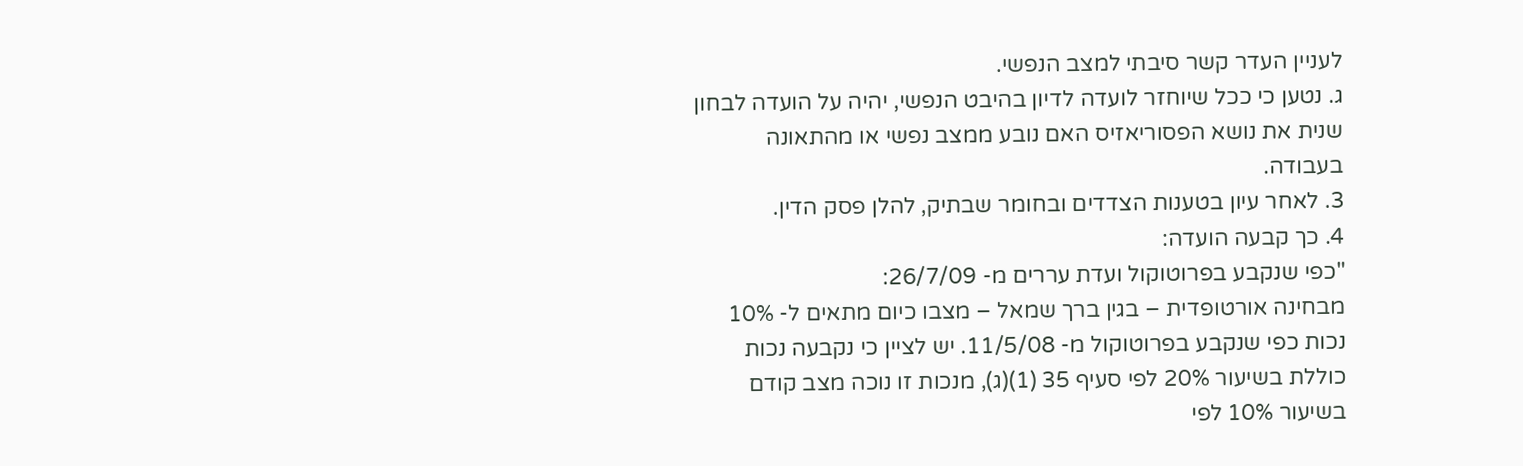לעניין העדר קשר סיבתי למצב הנפשי.
ג. נטען כי ככל שיוחזר לועדה לדיון בהיבט הנפשי, יהיה על הועדה לבחון שנית את נושא הפסוריאזיס האם נובע ממצב נפשי או מהתאונה בעבודה.
3. לאחר עיון בטענות הצדדים ובחומר שבתיק, להלן פסק הדין.
4. כך קבעה הועדה:
"כפי שנקבע בפרוטוקול ועדת עררים מ- 26/7/09:
מבחינה אורטופדית – בגין ברך שמאל – מצבו כיום מתאים ל- 10% נכות כפי שנקבע בפרוטוקול מ- 11/5/08. יש לציין כי נקבעה נכות כוללת בשיעור 20% לפי סעיף 35 (1)(ג), מנכות זו נוכה מצב קודם בשיעור 10% לפי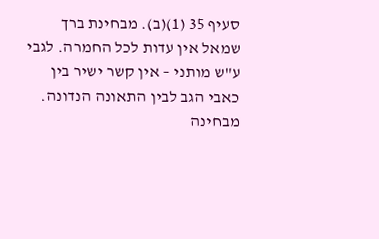סעיף 35 (1)(ב). מבחינת ברך שמאל אין עדות לכל החמרה. לגבי ע"ש מותני – אין קשר ישיר בין כאבי הגב לבין התאונה הנדונה.
מבחינה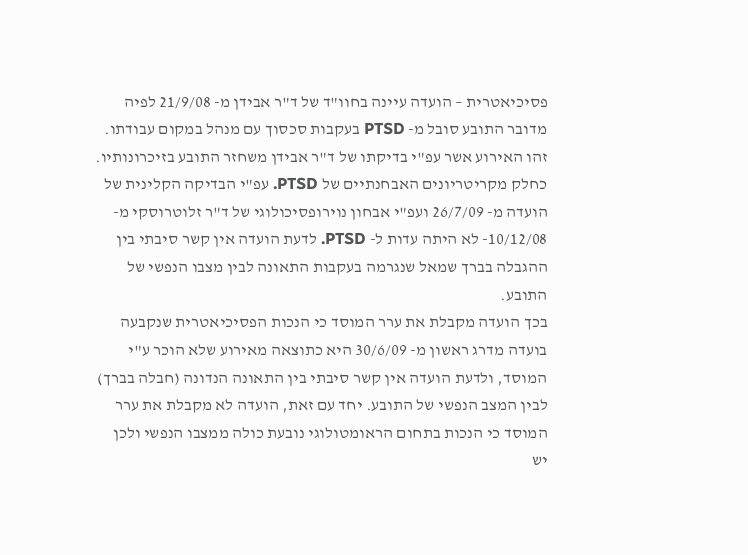פסיכיאטרית – הועדה עיינה בחוו"ד של ד"ר אבידן מ- 21/9/08 לפיה מדובר התובע סובל מ- PTSD בעקבות סכסוך עם מנהל במקום עבודתו. זהו האירוע אשר עפ"י בדיקתו של ד"ר אבידן משחזר התובע בזיכרונותיו. כחלק מקריטריונים האבחנתיים של PTSD. עפ"י הבדיקה הקלינית של הועדה מ- 26/7/09 ועפ"י אבחון נוירופסיכולוגי של ד"ר זלוטרוסקי מ- 10/12/08- לא היתה עדות ל- PTSD. לדעת הועדה אין קשר סיבתי בין ההגבלה בברך שמאל שנגרמה בעקבות התאונה לבין מצבו הנפשי של התובע.
בכך הועדה מקבלת את ערר המוסד כי הנכות הפסיכיאטרית שנקבעה בועדה מדרג ראשון מ- 30/6/09 היא כתוצאה מאירוע שלא הוכר ע"י המוסד, ולדעת הועדה אין קשר סיבתי בין התאונה הנדונה (חבלה בברך) לבין המצב הנפשי של התובע. יחד עם זאת, הועדה לא מקבלת את ערר המוסד כי הנכות בתחום הראומטולוגי נובעת כולה ממצבו הנפשי ולכן יש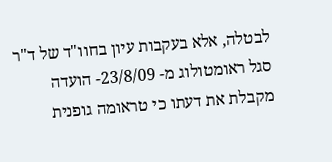לבטלה, אלא בעקבות עיון בחוו"ד של ד"ר סגל ראומטולוג מ- 23/8/09- הועדה מקבלת את דעתו כי טראומה גופנית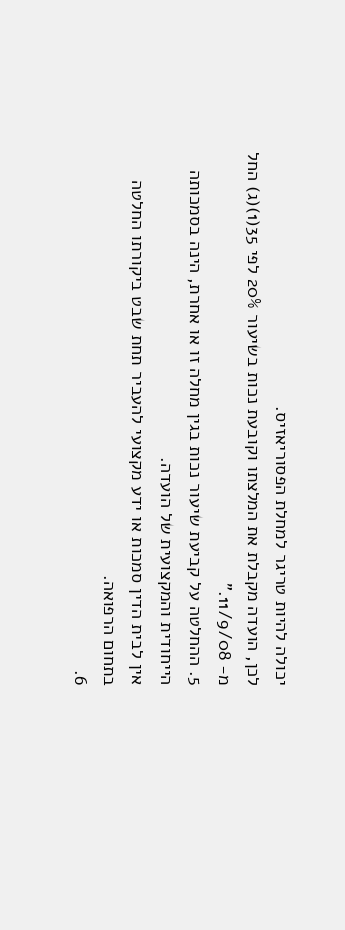יכולה להיות טריגר למחלת הפסוריאזיס.
לכן, הועדה מקבלת את המלצתו וקובעת נכות בשיעור 20% לפי 35(1)(ג) החל מ- 11/9/08."
5. ההחלטה על קביעת שיעור נכות בגין מחלה זו או אחרת, הינה בסמכותה הייחודית והמקצועית של הועדה.
אין לבית הדין סמכות או ידע מקצועי להעביר תחת שבט ביקורתו החלטה בתחום הרפואה.
6.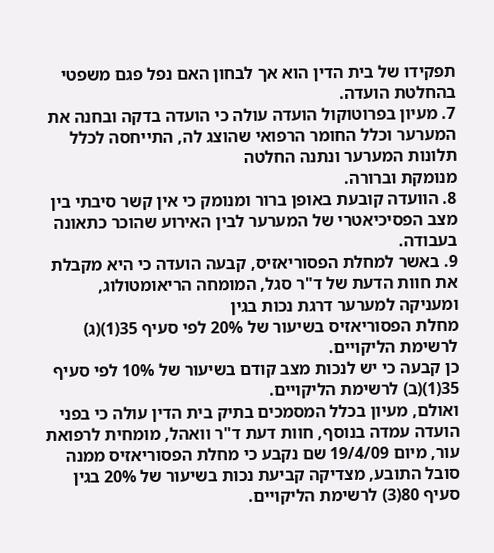תפקידו של בית הדין הוא אך לבחון האם נפל פגם משפטי בהחלטת הועדה.
7. מעיון בפרוטוקול הועדה עולה כי הועדה בדקה ובחנה את המערער וכלל החומר הרפואי שהוצג לה, התייחסה לכלל תלונות המערער ונתנה החלטה
מנומקת וברורה.
8. הוועדה קובעת באופן ברור ומנומק כי אין קשר סיבתי בין מצב הפסיכיאטרי של המערער לבין האירוע שהוכר כתאונה בעבודה.
9. באשר למחלת הפסוריאזיס, קבעה הועדה כי היא מקבלת את חוות הדעת של ד"ר סגל, המומחה הריאומטולוג, ומעניקה למערער דרגת נכות בגין
מחלת הפסוריאזיס בשיעור של 20% לפי סעיף 35(1)(ג) לרשימת הליקויים.
כן קבעה כי יש לנכות מצב קודם בשיעור של 10% לפי סעיף 35(1)(ב) לרשימת הליקויים.
ואולם, מעיון בכלל המסמכים בתיק בית הדין עולה כי בפני הועדה עמדה בנוסף, חוות דעת ד"ר וואהל, מומחית לרפואת עור, מיום 19/4/09 שם נקבע כי מחלת הפסוריאזיס ממנה סובל התובע, מצדיקה קביעת נכות בשיעור של 20% בגין סעיף 80(3) לרשימת הליקויים.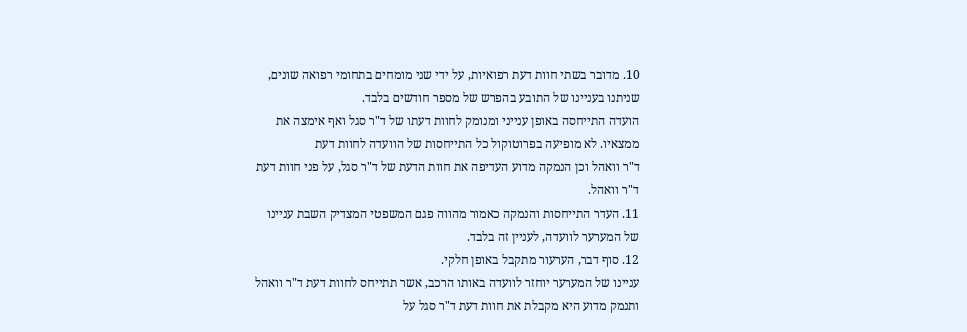10. מדובר בשתי חוות דעת רפואיות, על ידי שני מומחים בתחומי רפואה שונים, שניתנו בעניינו של התובע בהפרש של מספר חודשים בלבד.
הועדה התייחסה באופן ענייני ומנומק לחוות דעתו של ד"ר סגל ואף אימצה את ממצאיו. לא מופיעה בפרוטוקול כל התייחסות של הוועדה לחוות דעת
ד"ר וואהל וכן הנמקה מדוע העדיפה את חוות הדעת של ד"ר סגל, על פני חוות דעת ד"ר וואהל.
11. העדר התייחסות והנמקה כאמור מהווה פגם המשפטי המצדיק השבת עניינו של המערער לוועדה, לעניין זה בלבד.
12. סוף דבר, הערעור מתקבל באופן חלקי.
עניינו של המערער יוחזר לוועדה באותו הרכב, אשר תתייחס לחוות דעת ד"ר וואהל ותנמק מדוע היא מקבלת את חוות דעת ד"ר סגל על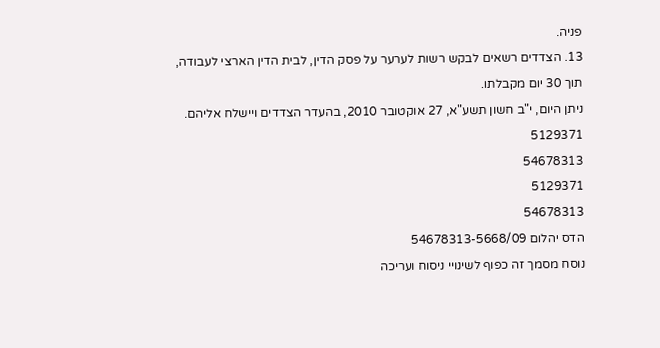פניה.
13. הצדדים רשאים לבקש רשות לערער על פסק הדין, לבית הדין הארצי לעבודה, תוך 30 יום מקבלתו.
ניתן היום, י"ב חשון תשע"א, 27 אוקטובר 2010, בהעדר הצדדים ויישלח אליהם.
5129371
54678313
5129371
54678313
הדס יהלום 54678313-5668/09
נוסח מסמך זה כפוף לשינויי ניסוח ועריכה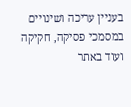בעניין עריכה ושינויים במסמכי פסיקה, חקיקה ועוד באתר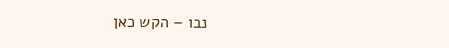נבו – הקש כאן